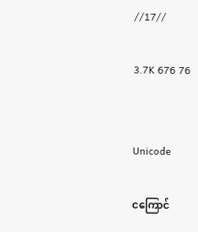//17//

3.7K 676 76


Unicode

ငကြောင်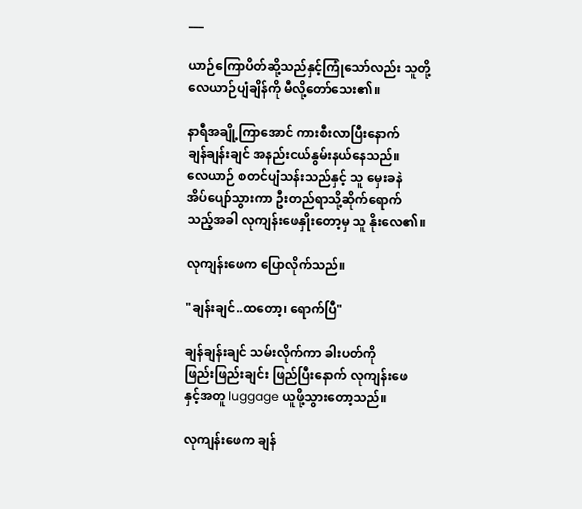___

ယာဉ်ကြောပိတ်ဆို့သည်နှင့်ကြုံသော်လည်း သူတို့
လေယာဉ်ပျံချိန်ကို မီလို့တော်သေး၏။

နာရီအချို့ကြာအောင် ကားစီးလာပြီးနောက်
ချန်ချန်းချင် အနည်းငယ်နွမ်းနယ်နေသည်။
လေယာဉ် စတင်ပျံသန်းသည်နှင့် သူ မှေးခနဲ
အိပ်ပျော်သွားကာ ဦးတည်ရာသို့ဆိုက်ရောက်
သည့်အခါ လုကျန်းဖေနှိုးတော့မှ သူ နိုးလေ၏။

လုကျန်းဖေက ပြောလိုက်သည်။

"ချန်းချင်..ထတော့၊ ရောက်ပြီ"

ချန်ချန်းချင် သမ်းလိုက်ကာ ခါးပတ်ကို
ဖြည်းဖြည်းချင်း ဖြည်ပြီးနောက် လုကျန်းဖေ
နှင့်အတူ luggage ယူဖို့သွားတော့သည်။

လုကျန်းဖေက ချန်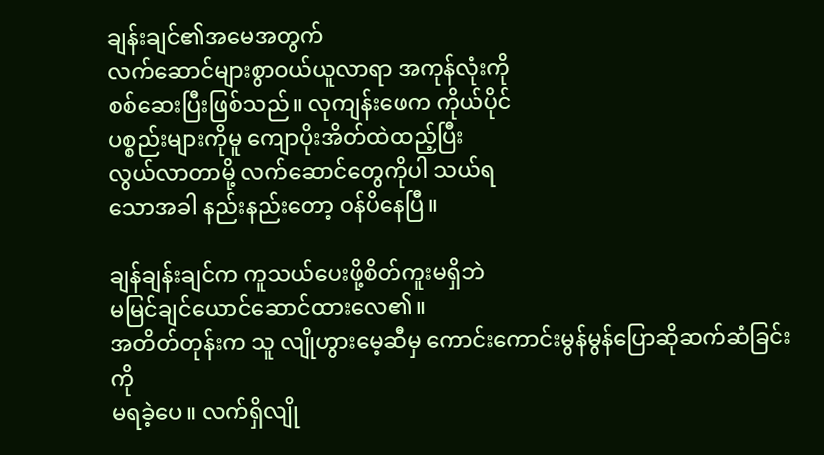ချန်းချင်၏အမေအတွက်
လက်ဆောင်များစွာဝယ်ယူလာရာ အကုန်လုံးကို
စစ်ဆေးပြီးဖြစ်သည်။ လုကျန်းဖေက ကိုယ်ပိုင်
ပစ္စည်းများကိုမူ ကျောပိုးအိတ်ထဲထည့်ပြီး
လွယ်လာတာမို့ လက်ဆောင်တွေကိုပါ သယ်ရ
သောအခါ နည်းနည်းတော့ ဝန်ပိနေပြီ။

ချန်ချန်းချင်က ကူသယ်ပေးဖို့စိတ်ကူးမရှိဘဲ
မမြင်ချင်ယောင်ဆောင်ထားလေ၏။
အတိတ်တုန်းက သူ လျိုဟွားမေ့ဆီမှ ကောင်းကောင်းမွန်မွန်ပြောဆိုဆက်ဆံခြင်းကို
မရခဲ့ပေ။ လက်ရှိလျို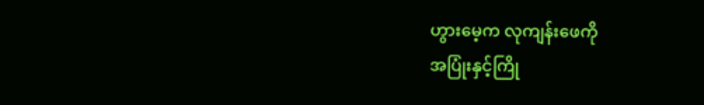ဟွားမေ့က လုကျန်းဖေကို
အပြုံးနှင့်ကြို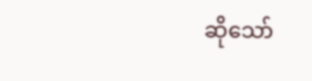ဆိုသော်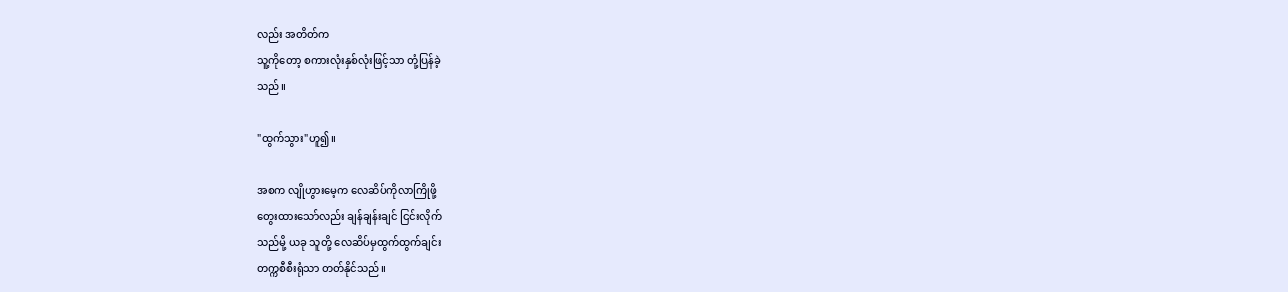လည်း အတိတ်က
သူ့ကိုတော့ စကားလုံးနှစ်လုံးဖြင့်သာ တုံ့ပြန်ခဲ့
သည်။

"ထွက်သွား"ဟူ၍။

အစက လျိုဟွားမေ့က လေဆိပ်ကိုလာကြိုဖို့
တွေးထားသော်လည်း ချန်ချန်းချင် ငြင်းလိုက်
သည်မို့ ယခု သူတို့ လေဆိပ်မှထွက်ထွက်ချင်း
တက္ကစီစီးရုံသာ တတ်နိုင်သည်။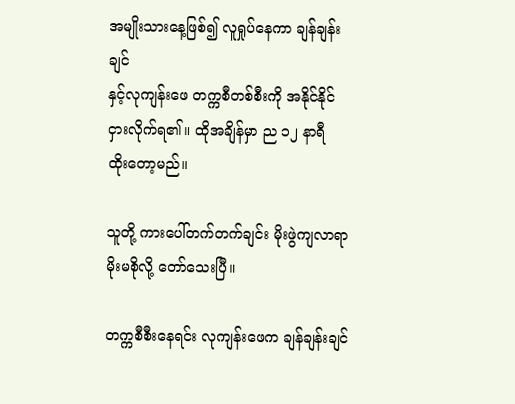အမျိုးသားနေ့ဖြစ်၍ လူရှုပ်နေကာ ချန်ချန်းချင်
နှင့်လုကျန်းဖေ တက္ကစီတစ်စီးကို အနိုင်နိုင်
ငှားလိုက်ရ၏။ ထိုအချိန်မှာ ည ၁၂ နာရီ
ထိုးတော့မည်။

သူတို့ ကားပေါ်တက်တက်ချင်း မိုးဖွဲကျလာရာ
မိုးမစိုလို့ တော်သေးပြီ။

တက္ကစီစီးနေရင်း လုကျန်းဖေက ချန်ချန်းချင်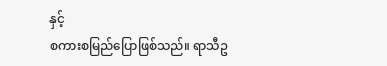နှင့်
စကားစမြည်ပြောဖြစ်သည်။ ရာသီဥ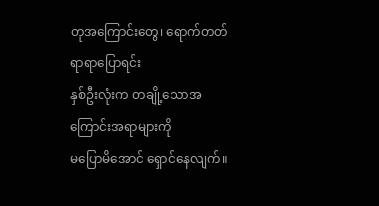တုအကြောင်း‌တွေ၊ ရောက်တတ်ရာရာပြောရင်း
နှစ်ဦးလုံးက တချို့သောအကြောင်းအရာများကို
မပြောမိအောင် ရှောင်နေလျက်။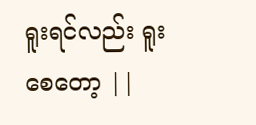ရူးရင်လည်း ရူးစေတော့ ||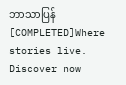ဘာသာပြန် [COMPLETED]Where stories live. Discover now